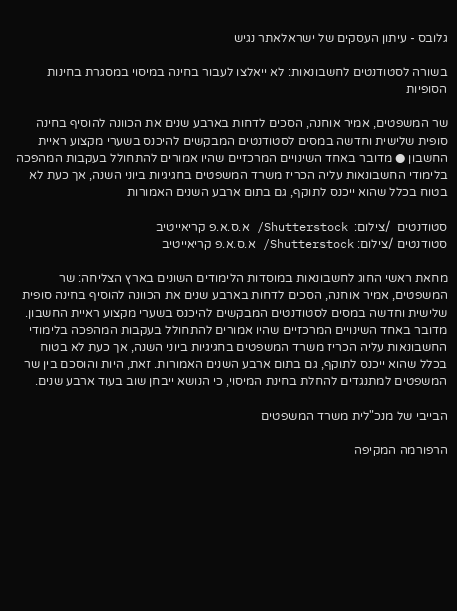גלובס - עיתון העסקים של ישראלאתר נגיש

בשורה לסטודנטים לחשבונאות: לא ייאלצו לעבור בחינה במיסוי במסגרת בחינות הסופיות

שר המשפטים, אמיר אוחנה, הסכים לדחות בארבע שנים את הכוונה להוסיף בחינה סופית שלישית וחדשה במסים לסטודנטים המבקשים להיכנס בשערי מקצוע ראיית החשבון ● מדובר באחד השינויים המרכזיים שהיו אמורים להתחולל בעקבות המהפכה בלימודי החשבונאות עליה הכריז משרד המשפטים בחגיגיות ביוני השנה, אך כעת לא בטוח בכלל שהוא ייכנס לתוקף, גם בתום ארבע השנים האמורות

סטודנטים  /צילום:  Shutterstock/ א.ס.א.פ קריאייטיב
סטודנטים /צילום: Shutterstock/ א.ס.א.פ קריאייטיב

מחאת ראשי החוג לחשבונאות במוסדות הלימודים השונים בארץ הצליחה: שר המשפטים, אמיר אוחנה, הסכים לדחות בארבע שנים את הכוונה להוסיף בחינה סופית שלישית וחדשה במסים לסטודנטים המבקשים להיכנס בשערי מקצוע ראיית החשבון. מדובר באחד השינויים המרכזיים שהיו אמורים להתחולל בעקבות המהפכה בלימודי החשבונאות עליה הכריז משרד המשפטים בחגיגיות ביוני השנה, אך כעת לא בטוח בכלל שהוא ייכנס לתוקף, גם בתום ארבע השנים האמורות. זאת, היות והוסכם בין שר המשפטים למתנגדים להחלת בחינת המיסוי, כי הנושא ייבחן שוב בעוד ארבע שנים.

הבייבי של מנכ"לית משרד המשפטים

הרפורמה המקיפה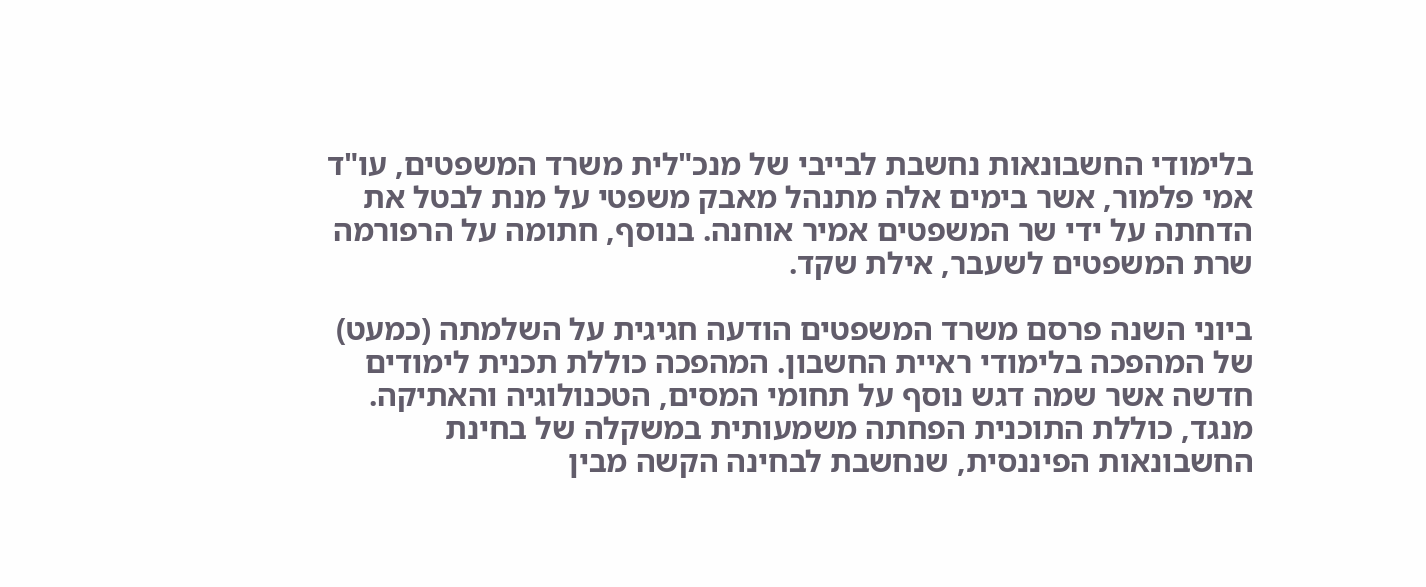בלימודי החשבונאות נחשבת לבייבי של מנכ"לית משרד המשפטים, עו"ד אמי פלמור, אשר בימים אלה מתנהל מאבק משפטי על מנת לבטל את הדחתה על ידי שר המשפטים אמיר אוחנה. בנוסף, חתומה על הרפורמה שרת המשפטים לשעבר, אילת שקד.

ביוני השנה פרסם משרד המשפטים הודעה חגיגית על השלמתה (כמעט) של המהפכה בלימודי ראיית החשבון. המהפכה כוללת תכנית לימודים חדשה אשר שמה דגש נוסף על תחומי המסים, הטכנולוגיה והאתיקה. מנגד, כוללת התוכנית הפחתה משמעותית במשקלה של בחינת החשבונאות הפיננסית, שנחשבת לבחינה הקשה מבין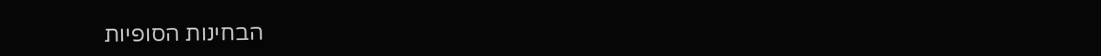הבחינות הסופיות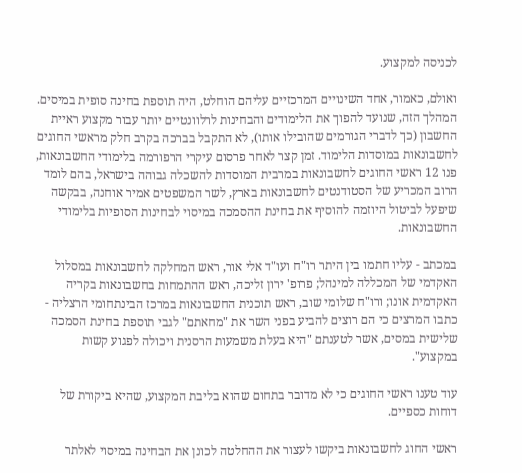לכניסה למקצוע.

ואולם, כאמור, אחד השינויים המרכזיים עליהם הוחלט, היה תוספת בחינה סופית במיסים. המהלך הזה, שנועד להפוך את הלימודים והבחינות לרלוונטיים יותר עבור מקצוע ראיית החשבון (כך לדברי הגורמים שהובילו אותו), לא התקבל בברכה בקרב חלק מראשי החוגים לחשבונאות במוסדות הלימוד. זמן קצר לאחר פרסום עיקרי הרפורמה בלימודי החשבונאות, פנו 12 ראשי החוגים לחשבונאות במרבית המוסדות להשכלה גבוהה בישראל, בהם לומד הרוב המכריע של הסטודנטים לחשבונאות בארץ, לשר המשפטים אמיר אוחנה, בבקשה שיפעל לביטול היוזמה להוסיף את בחינת ההסמכה במיסוי לבחינות הסופיות בלימודי החשבונאות.

במכתב - עליו חתמו בין היתר רו"ח ועו"ד אלי אור, ראש המחלקה לחשבונאות במסלול האקדמי של המכללה למינהל; פרופ' ירון זליכה, ראש ההתמחות בחשבונאות בקריה האקדמית אונו; ורו"ח שלומי שוב, ראש תוכנית החשבונאות במרכז הבינתחומי הרצליה - כתבו המרצים כי הם רוצים להביע בפני השר את "מחאתם" לגבי תוספת בחינת הסמכה שלישית במסים, אשר לטענתם "היא בעלת משמעות הרסנית ויכולה לפגוע קשות במקצוע".

עוד טענו ראשי החוגים כי לא מדובר בתחום שהוא בליבת המקצוע, שהיא ביקורת של דוחות כספיים.

ראשי החוג לחשבונאות ביקשו לעצור את ההחלטה לכונן את הבחינה במיסוי לאלתר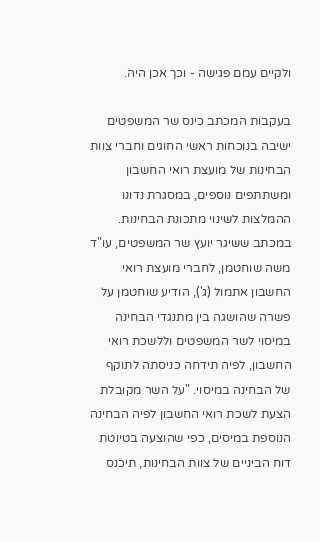ולקיים עמם פגישה - וכך אכן היה.

בעקבות המכתב כינס שר המשפטים ישיבה בנוכחות ראשי החוגים וחברי צוות הבחינות של מועצת רואי החשבון ומשתתפים נוספים, במסגרת נדונו ההמלצות לשינוי מתכונת הבחינות. במכתב ששיגר יועץ שר המשפטים, עו"ד משה שוחטמן, לחברי מועצת רואי החשבון אתמול (ג'), הודיע שוחטמן על פשרה שהושגה בין מתנגדי הבחינה במיסוי לשר המשפטים וללשכת רואי החשבון, לפיה תידחה כניסתה לתוקף של הבחינה במיסוי. "על השר מקובלת הצעת לשכת רואי החשבון לפיה הבחינה הנוספת במיסים, כפי שהוצעה בטיוטת דוח הביניים של צוות הבחינות, תיכנס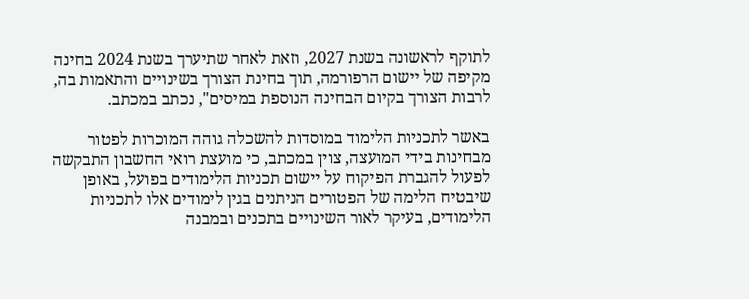לתוקף לראשונה בשנת 2027, וזאת לאחר שתיערך בשנת 2024 בחינה מקיפה של יישום הרפורמה, תוך בחינת הצורך בשינויים והתאמות בה, לרבות הצורך בקיום הבחינה הנוספת במיסים", נכתב במכתב.

באשר לתכניות הלימוד במוסדות להשכלה גוהה המוכרות לפטור מבחינות בידי המועצה, צוין במכתב, כי מועצת רואי החשבון התבקשה לפעול להגברת הפיקוח על יישום תכניות הלימודים בפועל, באופן שיבטיח הלימה של הפטורים הניתנים בגין לימודים אלו לתכניות הלימודים, בעיקר לאור השינויים בתכנים ובמבנה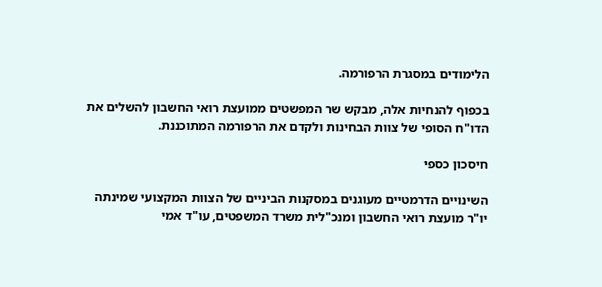הלימודים במסגרת הרפורמה.

בכפוף להנחיות אלה, מבקש שר המפשטים ממועצת רואי החשבון להשלים את הדו"ח הסופי של צוות הבחינות ולקדם את הרפורמה המתוכננת.

חיסכון כספי

השינויים הדרמטיים מעוגנים במסקנות הביניים של הצוות המקצועי שמינתה יו"ר מועצת רואי החשבון ומנכ"לית משרד המשפטים, עו"ד אמי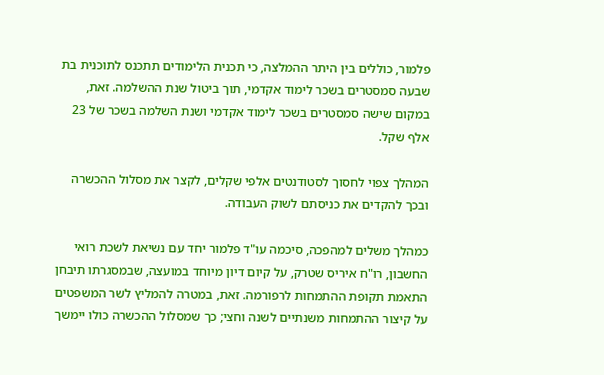פלמור, כוללים בין היתר ההמלצה, כי תכנית הלימודים תתכנס לתוכנית בת שבעה סמסטרים בשכר לימוד אקדמי, תוך ביטול שנת ההשלמה. זאת, במקום שישה סמסטרים בשכר לימוד אקדמי ושנת השלמה בשכר של 23 אלף שקל.

המהלך צפוי לחסוך לסטודנטים אלפי שקלים, לקצר את מסלול ההכשרה ובכך להקדים את כניסתם לשוק העבודה.

כמהלך משלים למהפכה, סיכמה עו"ד פלמור יחד עם נשיאת לשכת רואי החשבון, רו"ח איריס שטרק, על קיום דיון מיוחד במועצה, שבמסגרתו תיבחן התאמת תקופת ההתמחות לרפורמה. זאת, במטרה להמליץ לשר המשפטים על קיצור ההתמחות משנתיים לשנה וחצי; כך שמסלול ההכשרה כולו יימשך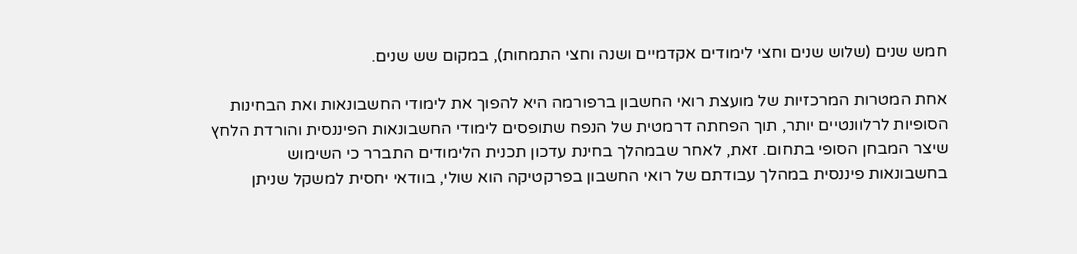חמש שנים (שלוש שנים וחצי לימודים אקדמיים ושנה וחצי התמחות), במקום שש שנים.

אחת המטרות המרכזיות של מועצת רואי החשבון ברפורמה היא להפוך את לימודי החשבונאות ואת הבחינות הסופיות לרלוונטיים יותר, תוך הפחתה דרמטית של הנפח שתופסים לימודי החשבונאות הפיננסית והורדת הלחץ שיצר המבחן הסופי בתחום. זאת, לאחר שבמהלך בחינת עדכון תכנית הלימודים התברר כי השימוש בחשבונאות פיננסית במהלך עבודתם של רואי החשבון בפרקטיקה הוא שולי, בוודאי יחסית למשקל שניתן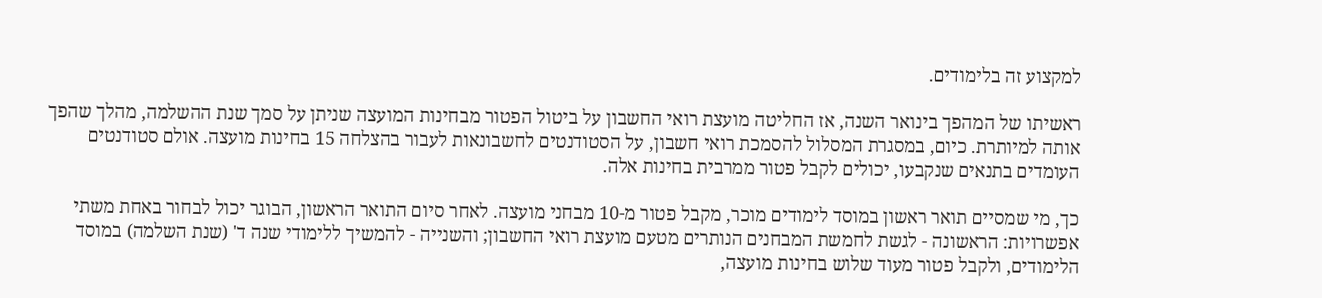למקצוע זה בלימודים.

ראשיתו של המהפך בינואר השנה, אז החליטה מועצת רואי החשבון על ביטול הפטור מבחינות המועצה שניתן על סמך שנת ההשלמה, מהלך שהפך אותה למיותרת. כיום, במסגרת המסלול להסמכת רואי חשבון, על הסטודנטים לחשבונאות לעבור בהצלחה 15 בחינות מועצה. אולם סטודנטים העומדים בתנאים שנקבעו, יכולים לקבל פטור ממרבית בחינות אלה.

כך, מי שמסיים תואר ראשון במוסד לימודים מוכר, מקבל פטור מ-10 מבחני מועצה. לאחר סיום התואר הראשון, הבוגר יכול לבחור באחת משתי אפשרויות: הראשונה - לגשת לחמשת המבחנים הנותרים מטעם מועצת רואי החשבון; והשנייה - להמשיך ללימודי שנה ד' (שנת השלמה) במוסד הלימודים, ולקבל פטור מעוד שלוש בחינות מועצה,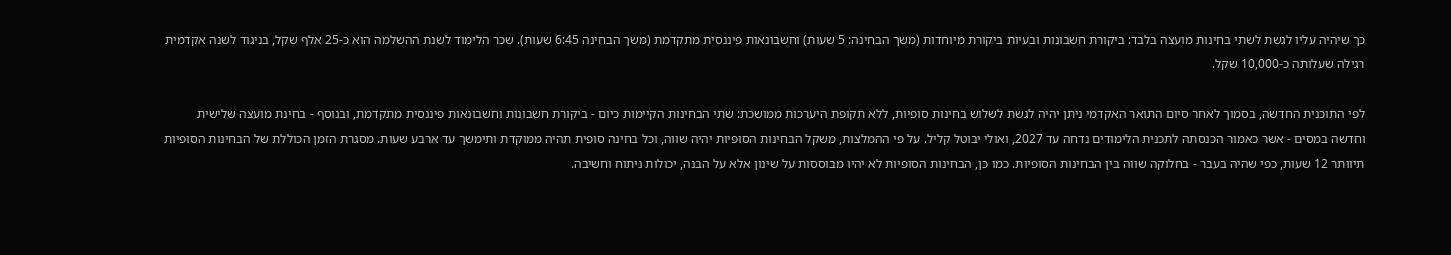כך שיהיה עליו לגשת לשתי בחינות מועצה בלבד: ביקורת חשבונות ובעיות ביקורת מיוחדות (משך הבחינה: 5 שעות) וחשבונאות פיננסית מתקדמת (משך הבחינה 6:45 שעות). שכר הלימוד לשנת ההשלמה הוא כ-25 אלף שקל, בניגוד לשנה אקדמית רגילה שעלותה כ-10,000 שקל.

לפי התוכנית החדשה, בסמוך לאחר סיום התואר האקדמי ניתן יהיה לגשת לשלוש בחינות סופיות, ללא תקופת היערכות ממושכת: שתי הבחינות הקיימות כיום - ביקורת חשבונות וחשבונאות פיננסית מתקדמת, ובנוסף - בחינת מועצה שלישית וחדשה במסים - אשר כאמור הכנסתה לתכנית הלימודים נדחה עד 2027, ואולי יבוטל קליל. על פי ההמלצות, משקל הבחינות הסופיות יהיה שווה, וכל בחינה סופית תהיה ממוקדת ותימשך עד ארבע שעות. מסגרת הזמן הכוללת של הבחינות הסופיות תיוותר 12 שעות, כפי שהיה בעבר - בחלוקה שווה בין הבחינות הסופיות. כמו כן, הבחינות הסופיות לא יהיו מבוססות על שינון אלא על הבנה, יכולות ניתוח וחשיבה.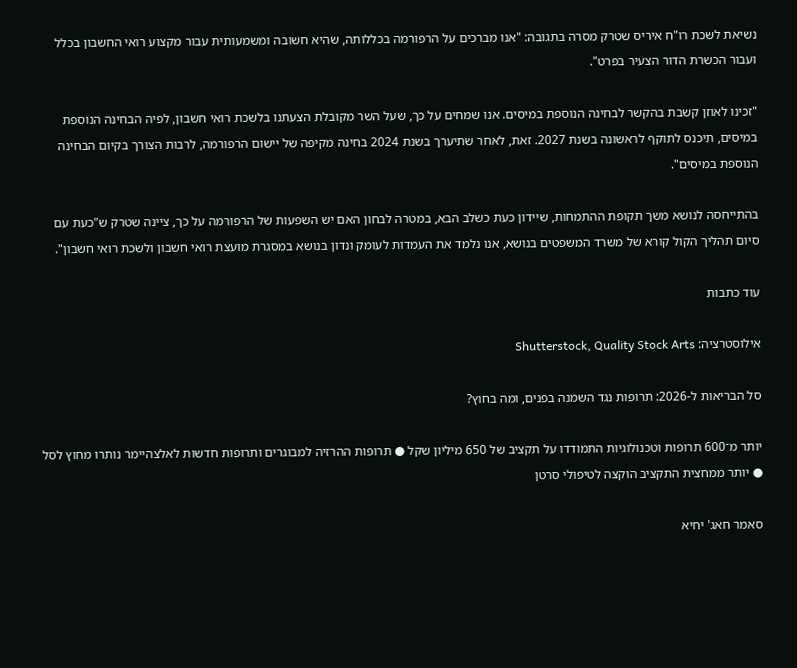נשיאת לשכת רו"ח איריס שטרק מסרה בתגובה: "אנו מברכים על הרפורמה בכללותה, שהיא חשובה ומשמעותית עבור מקצוע רואי החשבון בכלל ועבור הכשרת הדור הצעיר בפרט".

"זכינו לאוזן קשבת בהקשר לבחינה הנוספת במיסים. אנו שמחים על כך, שעל השר מקובלת הצעתנו בלשכת רואי חשבון, לפיה הבחינה הנוספת במיסים, תיכנס לתוקף לראשונה בשנת 2027. זאת, לאחר שתיערך בשנת 2024 בחינה מקיפה של יישום הרפורמה, לרבות הצורך בקיום הבחינה הנוספת במיסים".

בהתייחסה לנושא משך תקופת ההתמחות, שיידון כעת כשלב הבא, במטרה לבחון האם יש השפעות של הרפורמה על כך, ציינה שטרק ש"כעת עם סיום תהליך הקול קורא של משרד המשפטים בנושא, אנו נלמד את העמדות לעומק ונדון בנושא במסגרת מועצת רואי חשבון ולשכת רואי חשבון".

עוד כתבות

אילוסטרציה: Shutterstock, Quality Stock Arts

סל הבריאות ל-2026: תרופות נגד השמנה בפנים, ומה בחוץ?

יותר מ־600 תרופות וטכנולוגיות התמודדו על תקציב של 650 מיליון שקל ● תרופות ההרזיה למבוגרים ותרופות חדשות לאלצהיימר נותרו מחוץ לסל ● יותר ממחצית התקציב הוקצה לטיפולי סרטן

סאמר חאג' יחיא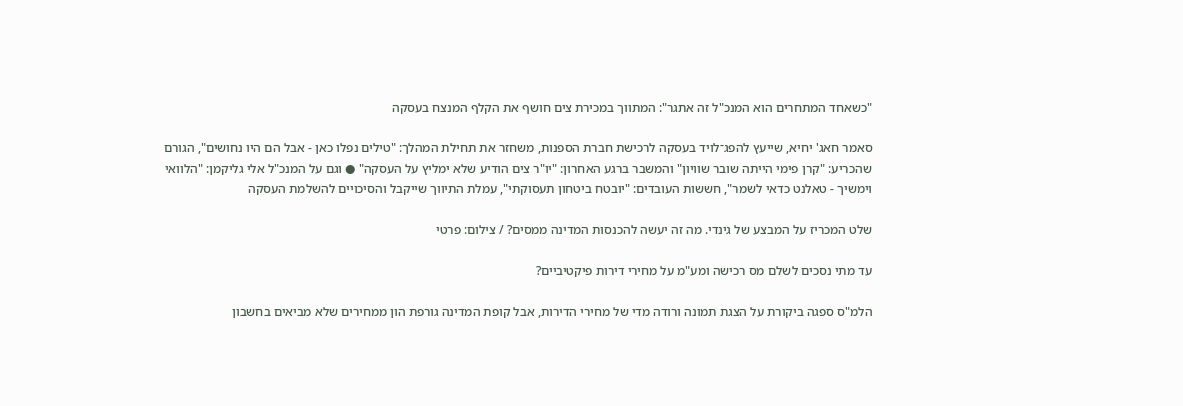"כשאחד המתחרים הוא המנכ"ל זה אתגר": המתווך במכירת צים חושף את הקלף המנצח בעסקה

סאמר חאג' יחיא, שייעץ להפג־לויד בעסקה לרכישת חברת הספנות, משחזר את תחילת המהלך: "טילים נפלו כאן - אבל הם היו נחושים", הגורם שהכריע: "קרן פימי הייתה שובר שוויון" והמשבר ברגע האחרון: "יו"ר צים הודיע שלא ימליץ על העסקה" ● וגם על המנכ"ל אלי גליקמן: "הלוואי וימשיך - טאלנט כדאי לשמר", חששות העובדים: "יובטח ביטחון תעסוקתי", עמלת התיווך שייקבל והסיכויים להשלמת העסקה

שלט המכריז על המבצע של גינדי. מה זה יעשה להכנסות המדינה ממסים? / צילום: פרטי

עד מתי נסכים לשלם מס רכישה ומע"מ על מחירי דירות פיקטיביים?

הלמ"ס ספגה ביקורת על הצגת תמונה ורודה מדי של מחירי הדירות, אבל קופת המדינה גורפת הון ממחירים שלא מביאים בחשבון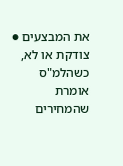את המבצעים ● צודקת או לא, כשהלמ"ס אומרת שהמחירים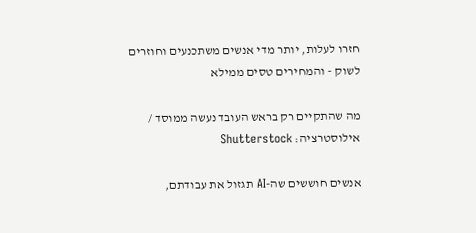חזרו לעלות, יותר מדי אנשים משתכנעים וחוזרים לשוק - והמחירים טסים ממילא

מה שהתקיים רק בראש העובד נעשה ממוסד / אילוסטרציה: Shutterstock

אנשים חוששים שה-AI תגזול את עבודתם,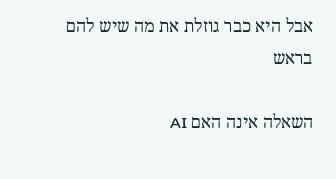אבל היא כבר גוזלת את מה שיש להם בראש

השאלה אינה האם AI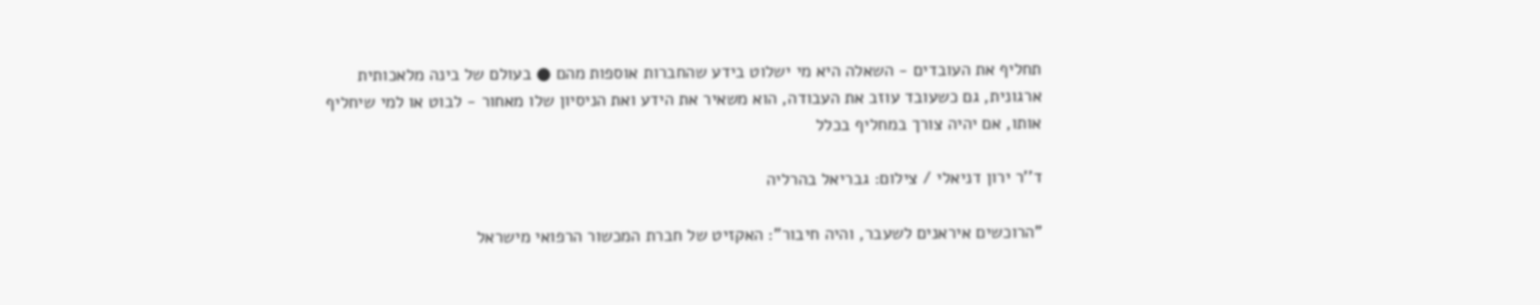תחליף את העובדים - השאלה היא מי ישלוט בידע שהחברות אוספות מהם ● בעולם של בינה מלאכותית ארגונית, גם כשעובד עוזב את העבודה, הוא משאיר את הידע ואת הניסיון שלו מאחור - לבוט או למי שיחליף אותו, אם יהיה צורך במחליף בכלל

ד''ר ירון דניאלי / צילום: גבריאל בהרליה

"הרוכשים איראנים לשעבר, והיה חיבור": האקזיט של חברת המכשור הרפואי מישראל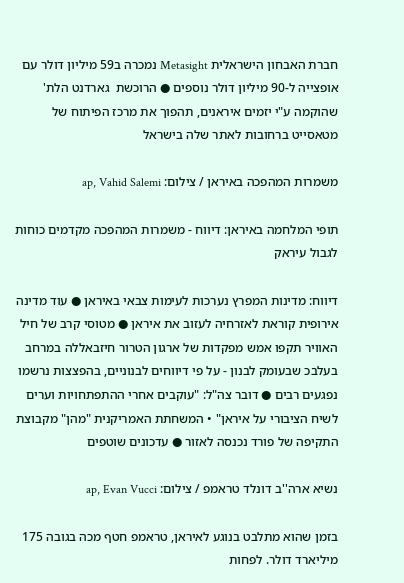חברת האבחון הישראלית Metasight נמכרה ב59 מיליון דולר עם אופצייה ל-90 מיליון דולר נוספים ● הרוכשת  גארדנט הלת' שהוקמה ע"י יזמים איראנים, תהפוך את מרכז הפיתוח של מטאסייט ברחובות לאתר שלה בישראל

משמרות המהפכה באיראן / צילום: ap, Vahid Salemi

תופי המלחמה באיראן: דיווח - משמרות המהפכה מקדמים כוחות לגבול עיראק

דיווח: מדינות המפרץ נערכות לעימות צבאי באיראן ● עוד מדינה אירופית קוראת לאזרחיה לעזוב את איראן ● מטוסי קרב של חיל האוויר תקפו אמש מפקדות של ארגון הטרור חיזבאללה במרחב בעלבכ שבעומק לבנון - על פי דיווחים לבנוניים, בהפצצות נרשמו נפגעים רבים ● דובר צה"ל: "עוקבים אחרי ההתפתחויות וערים לשיח הציבורי על איראן" • המשחתת האמריקנית "מהן" מקבוצת התקיפה של פורד נכנסה לאזור ● עדכונים שוטפים

נשיא ארה''ב דונלד טראמפ / צילום: ap, Evan Vucci

בזמן שהוא מתלבט בנוגע לאיראן, טראמפ חטף מכה בגובה 175 מיליארד דולר. לפחות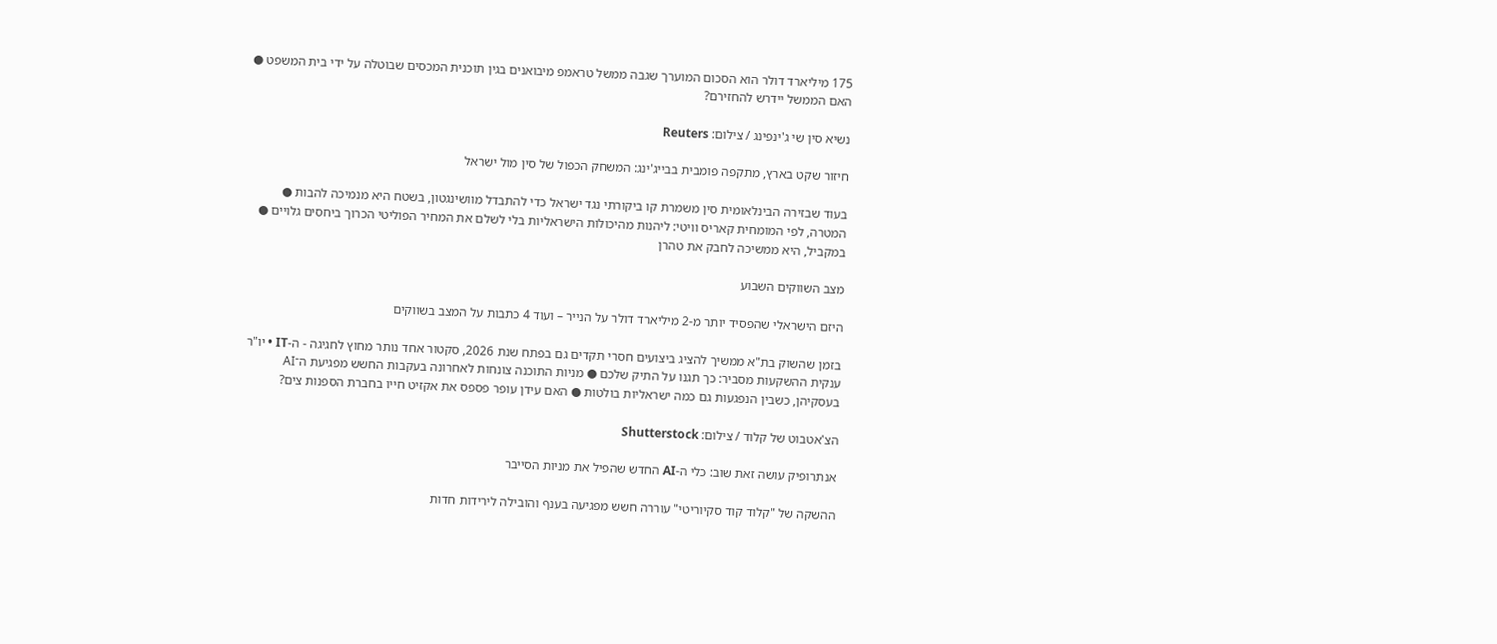175 מיליארד דולר הוא הסכום המוערך שגבה ממשל טראמפ מיבואנים בגין תוכנית המכסים שבוטלה על ידי בית המשפט ● האם הממשל יידרש להחזירם?

נשיא סין שי ג'ינפינג / צילום: Reuters

חיזור שקט בארץ, מתקפה פומבית בבייג'ינג: המשחק הכפול של סין מול ישראל

בעוד שבזירה הבינלאומית סין משמרת קו ביקורתי נגד ישראל כדי להתבדל מוושינגטון, בשטח היא מנמיכה להבות ● המטרה, לפי המומחית קאריס וויטי: ליהנות מהיכולות הישראליות בלי לשלם את המחיר הפוליטי הכרוך ביחסים גלויים ● במקביל, היא ממשיכה לחבק את טהרן

מצב השווקים השבוע

היזם הישראלי שהפסיד יותר מ-2 מיליארד דולר על הנייר – ועוד 4 כתבות על המצב בשווקים

בזמן שהשוק בת"א ממשיך להציג ביצועים חסרי תקדים גם בפתח שנת 2026, סקטור אחד נותר מחוץ לחגיגה - ה-IT • יו"ר ענקית ההשקעות מסביר: כך תגנו על התיק שלכם ● מניות התוכנה צונחות לאחרונה בעקבות החשש מפגיעת ה־AI בעסקיהן, כשבין הנפגעות גם כמה ישראליות בולטות ● האם עידן עופר פספס את אקזיט חייו בחברת הספנות צים?

הצ'אטבוט של קלוד / צילום: Shutterstock

אנתרופיק עושה זאת שוב: כלי ה-AI החדש שהפיל את מניות הסייבר

ההשקה של "קלוד קוד סקיוריטי" עוררה חשש מפגיעה בענף והובילה לירידות חדות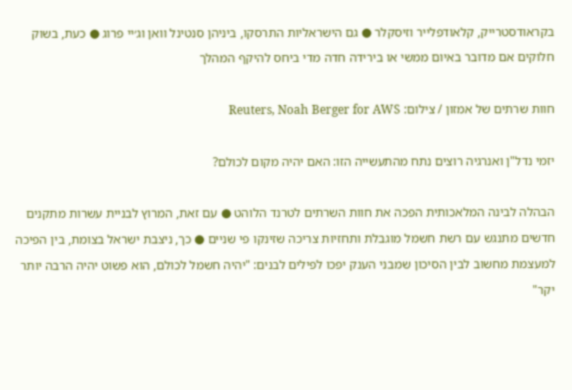בקראודסטרייק, קלאודפלייר וזיסקלר ● גם הישראליות התרסקו, ביניהן סנטינל וואן וג׳יי פרוג ● כעת, בשוק חלוקים אם מדובר באיום ממשי או בירידה חדה מדי ביחס להיקף המהלך

חוות שרתים של אמזון / צילום: Reuters, Noah Berger for AWS

יזמי נדל"ן ואנרגיה רוצים נתח מהתעשייה הזו: האם יהיה מקום לכולם?

הבהלה לבינה המלאכותית הפכה את חוות השרתים לטרנד הלוהט ● עם זאת, המרוץ לבניית עשרות מתקנים חדשים מתנגש עם רשת חשמל מוגבלת ותחזיות צריכה שזינקו פי שניים ● כך, ניצבת ישראל בצומת, בין הפיכה למעצמת מחשוב לבין הסיכון שמבני הענק יפכו לפילים לבנים: "יהיה חשמל לכולם, הוא פשוט יהיה הרבה יותר יקר"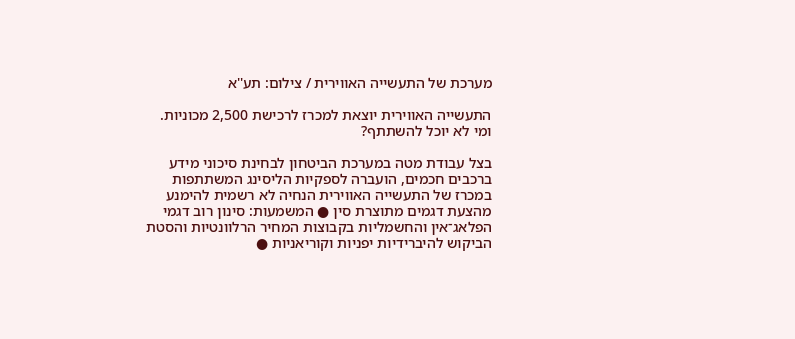מערכת של התעשייה האווירית / צילום: תע''א

התעשייה האווירית יוצאת למכרז לרכישת 2,500 מכוניות. ומי לא יוכל להשתתף?

בצל עבודת מטה במערכת הביטחון לבחינת סיכוני מידע ברכבים חכמים, הועברה לספקיות הליסינג המשתתפות במכרז של התעשייה האווירית הנחיה לא רשמית להימנע מהצעת דגמים מתוצרת סין ● המשמעות: סינון רוב דגמי הפלאג־אין והחשמליות בקבוצות המחיר הרלוונטיות והסטת הביקוש להיברידיות יפניות וקוריאניות ●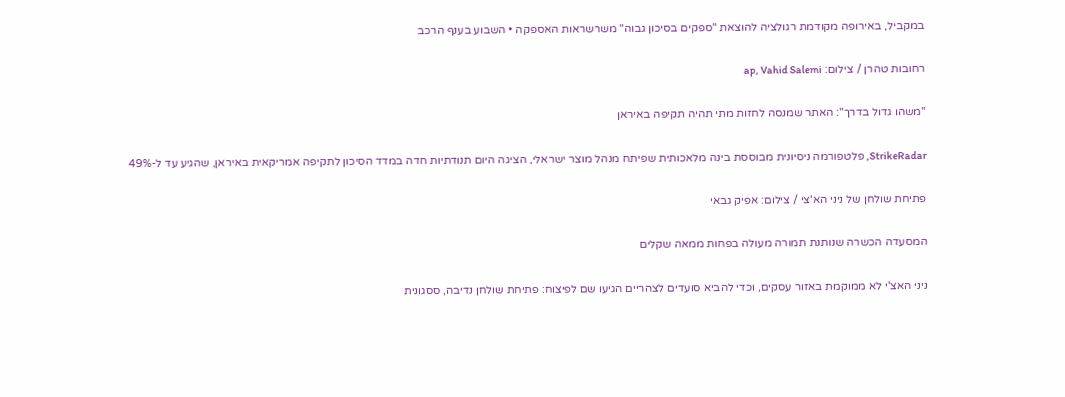במקביל, באירופה מקודמת רגולציה להוצאת "ספקים בסיכון גבוה" משרשראות האספקה • השבוע בענף הרכב

רחובות טהרן / צילום: ap, Vahid Salemi

"משהו גדול בדרך": האתר שמנסה לחזות מתי תהיה תקיפה באיראן

StrikeRadar, פלטפורמה ניסיונית מבוססת בינה מלאכותית שפיתח מנהל מוצר ישראלי, הציגה היום תנודתיות חדה במדד הסיכון לתקיפה אמריקאית באיראן, שהגיע עד ל-49%

פתיחת שולחן של ניני הא'צי / צילום: אפיק גבאי

המסעדה הכשרה שנותנת תמורה מעולה בפחות ממאה שקלים

ניני האצ'י לא ממוקמת באזור עסקים, וכדי להביא סועדים לצהריים הגיעו שם לפיצוח: פתיחת שולחן נדיבה, ססגונית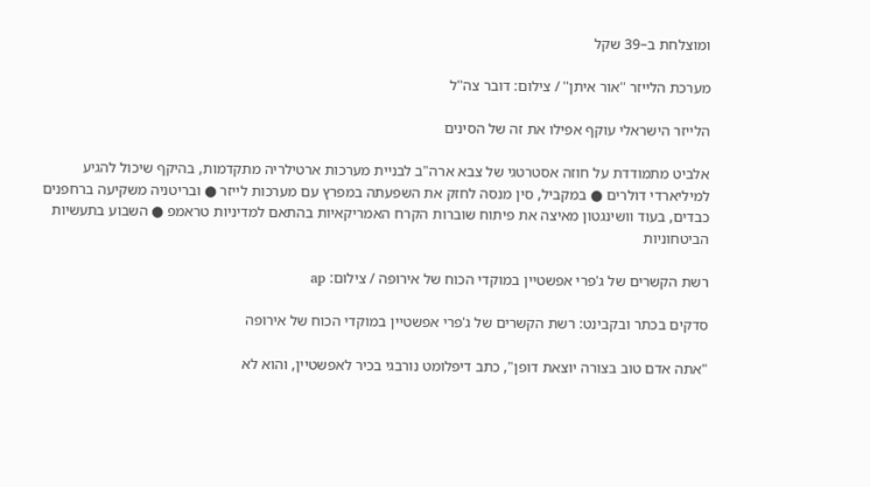ומוצלחת ב–39 שקל

מערכת הלייזר ''אור איתן'' / צילום: דובר צה''ל

הלייזר הישראלי עוקף אפילו את זה של הסינים

אלביט מתמודדת על חוזה אסטרטגי של צבא ארה"ב לבניית מערכות ארטילריה מתקדמות, בהיקף שיכול להגיע למיליארדי דולרים ● במקביל, סין מנסה לחזק את השפעתה במפרץ עם מערכות לייזר ● ובריטניה משקיעה ברחפנים כבדים, בעוד וושינגטון מאיצה את פיתוח שוברות הקרח האמריקאיות בהתאם למדיניות טראמפ ● השבוע בתעשיות הביטחוניות

רשת הקשרים של ג'פרי אפשטיין במוקדי הכוח של אירופה / צילום: ap

סדקים בכתר ובקבינט: רשת הקשרים של ג'פרי אפשטיין במוקדי הכוח של אירופה

"אתה אדם טוב בצורה יוצאת דופן", כתב דיפלומט נורבגי בכיר לאפשטיין, והוא לא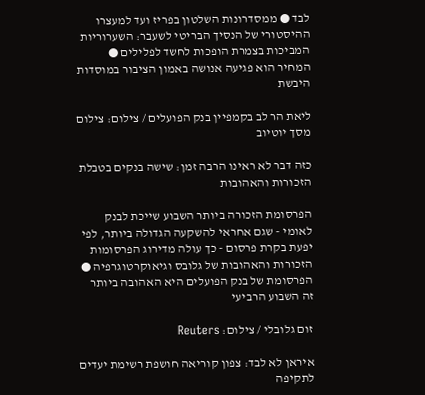לבד ● ממסדרונות השלטון בפריז ועד למעצרו ההיסטורי של הנסיך הבריטי לשעבר: השערוריות המביכות בצמרת הופכות לחשד לפלילים ● המחיר הוא פגיעה אנושה באמון הציבור במוסדות היבשת

ליאת הר לב בקמפיין בנק הפועלים / צילום: צילום מסך יוטיוב

כזה דבר לא ראינו הרבה זמן: שישה בנקים בטבלת הזכורות והאהובות

הפרסומת הזכורה ביותר השבוע שייכת לבנק לאומי - שגם אחראי להשקעה הגדולה ביותר, לפי יפעת בקרת פרסום - כך עולה מדירוג הפרסומות הזכורות והאהובות של גלובס וגיאוקרטוגרפיה ● הפרסומת של בנק הפועלים היא האהובה ביותר זה השבוע הרביעי

זום גלובלי / צילום: Reuters

איראן לא לבד: צפון קוריאה חושפת רשימת יעדים לתקיפה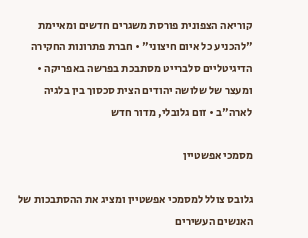קוריאה הצפונית פורסת משגרים חדשים ומאיימת "להכניע כל איום חיצוני" • חברת פתרונות החקירה הדיגיטליים סלברייט מסתבכת בפרשה באפריקה • ומעצר של שלושה יהודים הצית סכסוך בין בלגיה לארה"ב • זום גלובלי, מדור חדש

מסמכי אפשטיין

גלובס צולל למסמכי אפשטיין ומציג את ההסתבכות של האנשים העשירים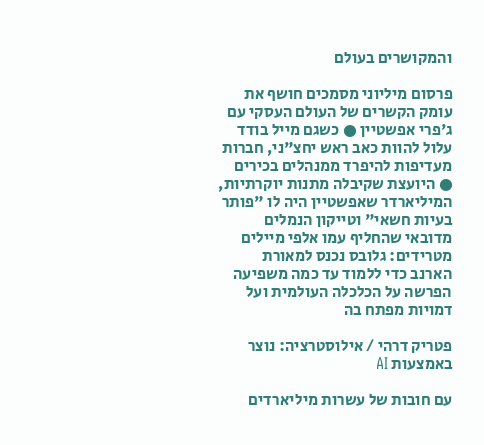והמקושרים בעולם

פרסום מיליוני מסמכים חושף את עומק הקשרים של העולם העסקי עם ג'פרי אפשטיין ● כשגם מייל בודד עלול להוות כאב ראש יחצ"ני, חברות מעדיפות להיפרד ממנהלים בכירים ● היועצת שקיבלה מתנות יוקרתיות, המיליארדר שאפשטיין היה לו "פותר בעיות חשאי" וטייקון הנמלים מדובאי שהחליף עמו אלפי מיילים מטרידים: גלובס נכנס למאורת הארנב כדי ללמוד עד כמה משפיעה הפרשה על הכלכלה העולמית ועל דמויות מפתח בה

פטריק דרהי / אילוסטרציה: נוצר באמצעות AI

עם חובות של עשרות מיליארדים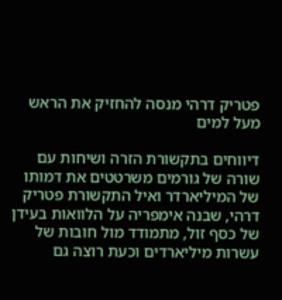פטריק דרהי מנסה להחזיק את הראש מעל למים

דיווחים בתקשורת הזרה ושיחות עם שורה של גורמים משרטטים את דמותו של המיליארדר ואיל התקשורת פטריק דרהי, שבנה אימפריה על הלוואות בעידן של כסף זול, מתמודד מול חובות של עשרות מיליארדים וכעת רוצה גם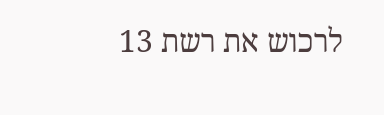לרכוש את רשת 13